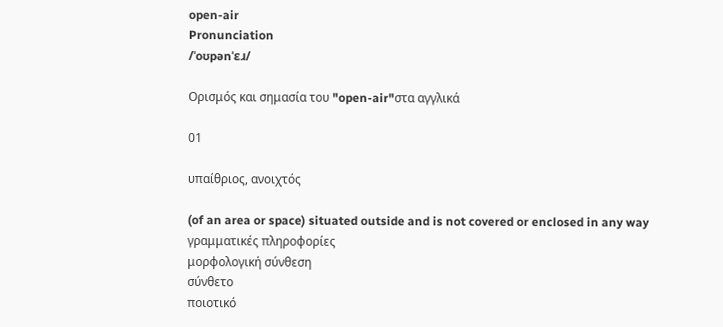open-air
Pronunciation
/ˈoʊpənˈɛɹ/

Ορισμός και σημασία του "open-air"στα αγγλικά

01

υπαίθριος, ανοιχτός

(of an area or space) situated outside and is not covered or enclosed in any way
γραμματικές πληροφορίες
μορφολογική σύνθεση
σύνθετο
ποιοτικό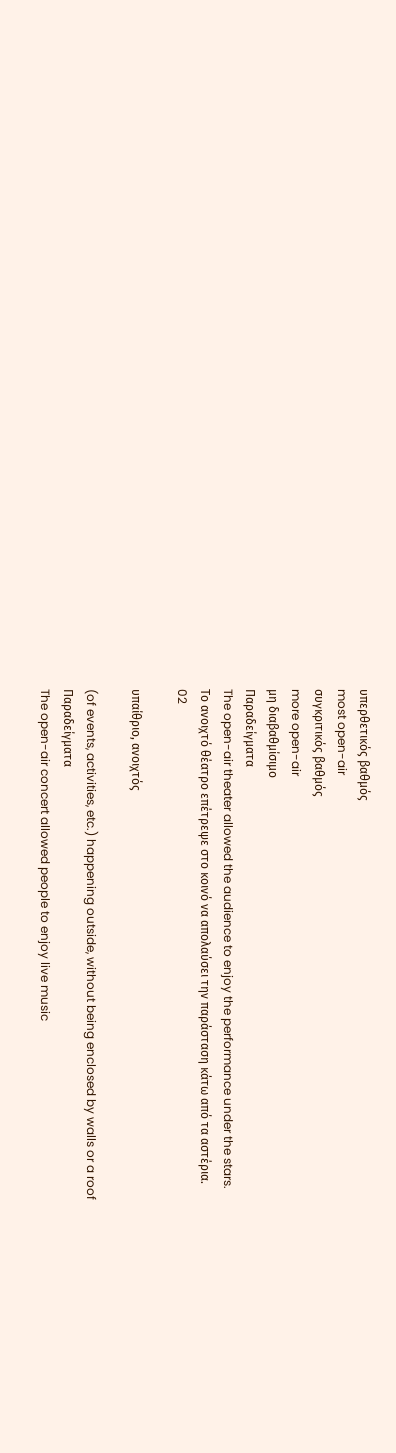υπερθετικός βαθμός
most open-air
συγκριτικός βαθμός
more open-air
μη διαβαθμίσιμο
Παραδείγματα
The open-air theater allowed the audience to enjoy the performance under the stars.
Το ανοιχτό θέατρο επέτρεψε στο κοινό να απολαύσει την παράσταση κάτω από τα αστέρια.
02

υπαίθριο, ανοιχτός

(of events, activities, etc.) happening outside, without being enclosed by walls or a roof
Παραδείγματα
The open-air concert allowed people to enjoy live music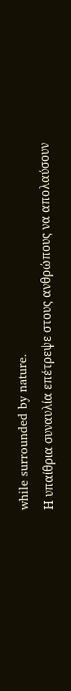while surrounded by nature.
Η υπαίθρια συναυλία επέτρεψε στους ανθρώπους να απολαύσουν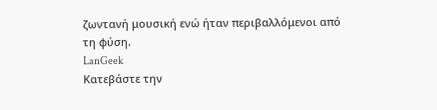ζωντανή μουσική ενώ ήταν περιβαλλόμενοι από τη φύση.
LanGeek
Κατεβάστε την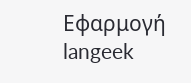Εφαρμογή
langeek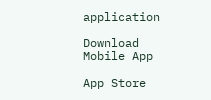application

Download Mobile App

App Store